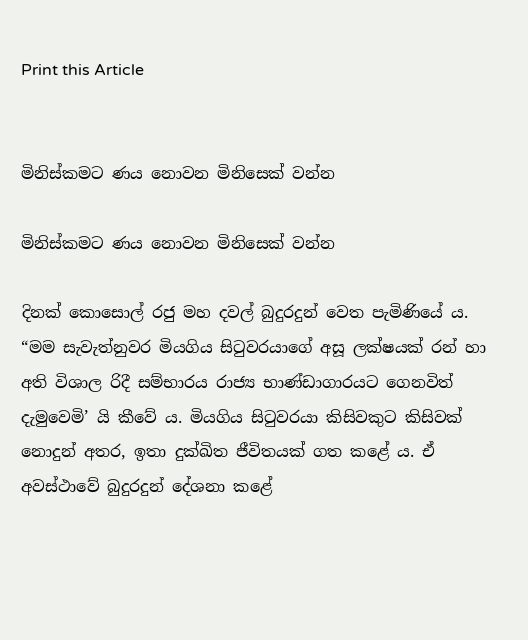Print this Article


මිනිස්කමට ණය නොවන මිනිසෙක් වන්න

මිනිස්කමට ණය නොවන මිනිසෙක් වන්න

දිනක් කොසොල් රජු මහ දවල් බුදුරදුන් වෙත පැමිණියේ ය. “මම සැවැත්නුවර මියගිය සිටුවරයාගේ අසූ ලක්ෂයක් රන් හා අති විශාල රිදී සම්භාරය රාජ්‍ය භාණ්ඩාගාරයට ගෙනවිත් දැමුවෙමි’ යි කීවේ ය. මියගිය සිටුවරයා කිසිවකුට කිසිවක් නොදුන් අතර, ඉතා දුක්ඛිත ජීවිතයක් ගත කළේ ය. ඒ අවස්ථාවේ බුදුරදුන් දේශනා කළේ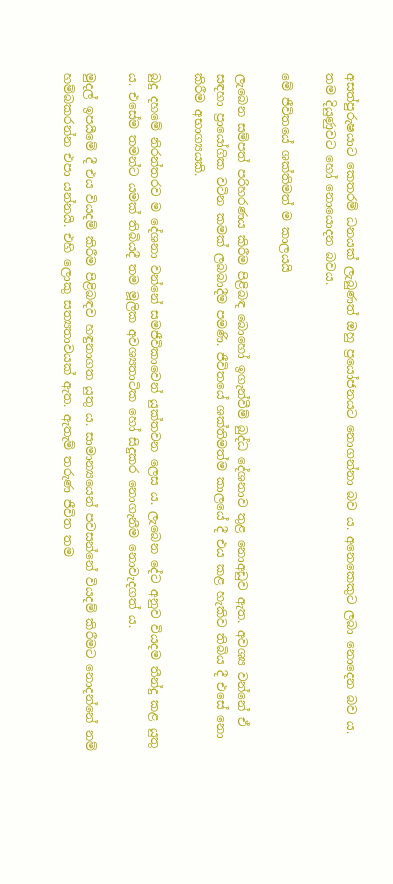අසත්පුරුෂයාට කෙතරම් ධනයක් ලැබුණත් ඔහු ප්‍රයෝජනයට නොගන්නා බව ය. අනෙකෙකුට ලබා නොදෙන බව ය. තම දියුණුවට හෝ නොයොදන බවය.

මේ ජීවිතයේ ශක්තිමත් ම කාලයයි

ලැබෙන සම්පත් පරිහරණය කිරීම පිළිබඳ බොහෝ ඉගැන්වීම් බුද්ධ දේශනාව තුළ නොඅඩුව ඇත. අවශ්‍ය වන්නේ ඒ සඳහා ප්‍රායෝගික වටින කමක් ලබබාදීම පමණි. ජීවිතයේ ශක්තිමත්ම කාලයේ දී එය කළ හැකිව තිබිය දී එසේ නො කිරීම අභාග්‍යයකි.

බුදු දහමේ නිරන්තරව ම දේශනා වන්නේ සමජීවිකාවෙන් යුක්තවන ලෙස ය. ලැබෙන දේට අනුව වියදම තීන්දු කළ යුතු ය. එසේම තමන්ට යමක් තිබියදී තම මූලික අවශ්‍යතාටික හෝ සිදුකර නොගැනීම නොවැදගත් ය.

මුදල් ඉපයීමේ දී එය වියදම් කිරීම පිළිබඳව හඳුනාගත යුතු ය. සාමාන්‍යයෙන් පවසන්නේ වියදම් කිරීමට නොදන්නේ නම් හම්බකරන්න එපා යන්නයි. එහි ලොකු සත්‍යතාවයක් ඇත. ඇතැම් තරුණ ජීවිත තම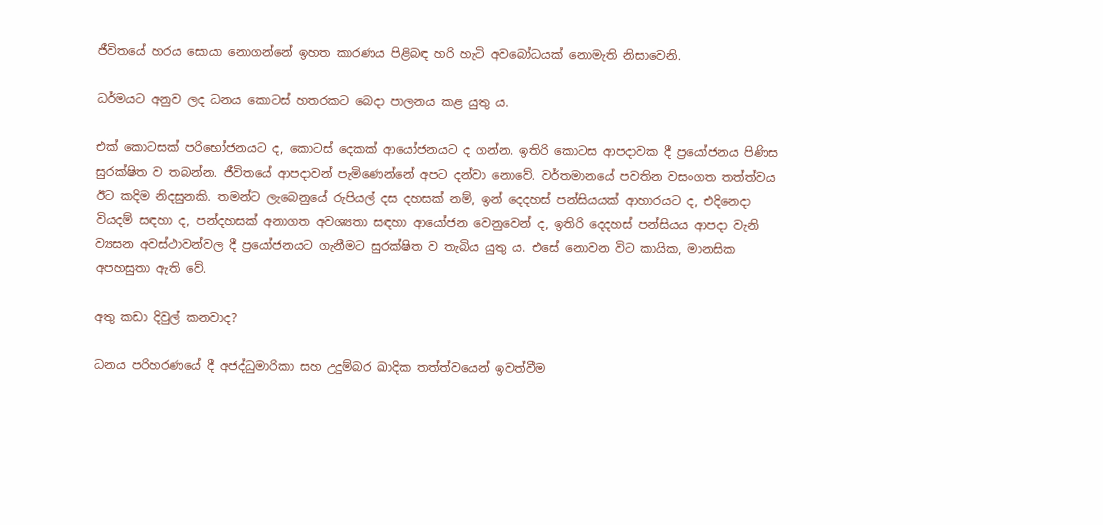ජීවිතයේ හරය සොයා නොගන්නේ ඉහත කාරණය පිළිබඳ හරි හැටි අවබෝධයක් නොමැති නිසාවෙනි.

ධර්මයට අනුව ලද ධනය කොටස් හතරකට බෙදා පාලනය කළ යුතු ය.

එක් කොටසක් පරිභෝජනයට ද, කොටස් දෙකක් ආයෝජනයට ද ගන්න. ඉතිරි කොටස ආපදාවක දී ප්‍රයෝජනය පිණිස සුරක්ෂිත ව තබන්න. ජීවිතයේ ආපදාවන් පැමිණෙන්නේ අපට දන්වා නොවේ. වර්තමානයේ පවතින වසංගත තත්ත්වය ඊට කදිම නිදසුනකි. තමන්ට ලැබෙනුයේ රුපියල් දස දහසක් නම්, ඉන් දෙදහස් පන්සියයක් ආහාරයට ද, එදිනෙදා වියදම් සඳහා ද, පන්දහසක් අනාගත අවශ්‍යතා සඳහා ආයෝජන වෙනුවෙන් ද, ඉතිරි දෙදහස් පන්සියය ආපදා වැනි ව්‍යසන අවස්ථාවන්වල දී ප්‍රයෝජනයට ගැනීමට සුරක්ෂිත ව තැබිය යුතු ය. එසේ නොවන විට කායික, මානසික අපහසුතා ඇති වේ.

අතු කඩා දිවුල් කනවාද?

ධනය පරිහරණයේ දී අජද්ධුමාරිකා සහ උදුම්බර ඛාදික තත්ත්වයෙන් ඉවත්වීම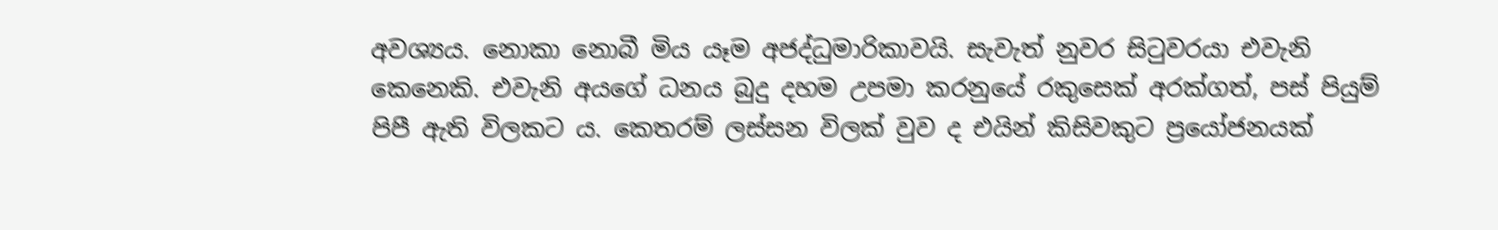අවශ්‍යය. නොකා නොබී මිය යෑම අජද්ධුමාරිකාවයි. සැවැත් නුවර සිටුවරයා එවැනි කෙනෙකි. එවැනි අයගේ ධනය බුදු දහම උපමා කරනුයේ රකුසෙක් අරක්ගත්, පස් පියුම් පිපී ඇති විලකට ය. කෙතරම් ලස්සන විලක් වුව ද එයින් කිසිවකුට ප්‍රයෝජනයක්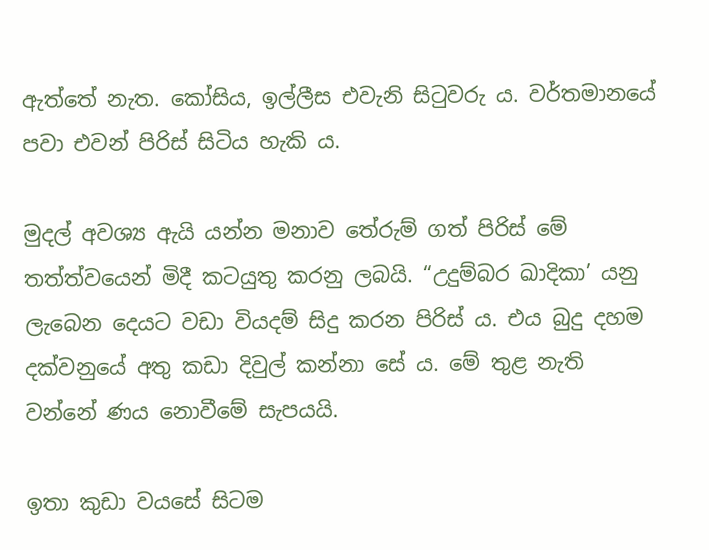ඇත්තේ නැත. කෝසිය, ඉල්ලීස එවැනි සිටුවරු ය. වර්තමානයේ පවා එවන් පිරිස් සිටිය හැකි ය.

මුදල් අවශ්‍ය ඇයි යන්න මනාව තේරුම් ගත් පිරිස් මේ තත්ත්වයෙන් මිදී කටයුතු කරනු ලබයි. “උදුම්බර ඛාදිකා’ යනු ලැබෙන දෙයට වඩා වියදම් සිදු කරන පිරිස් ය. එය බුදු දහම දක්වනුයේ අතු කඩා දිවුල් කන්නා සේ ය. මේ තුළ නැති වන්නේ ණය නොවීමේ සැපයයි.

ඉතා කුඩා වයසේ සිටම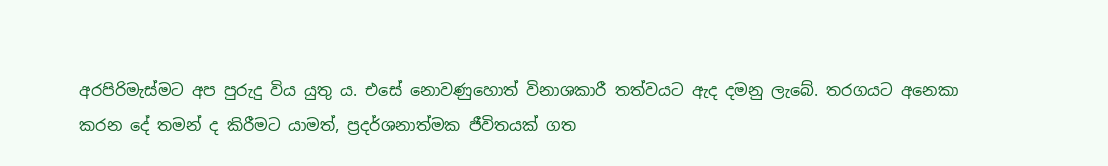අරපිරිමැස්මට අප පුරුදු විය යුතු ය. එසේ නොවණුහොත් විනාශකාරී තත්වයට ඇද දමනු ලැබේ. තරගයට අනෙකා කරන දේ තමන් ද කිරීමට යාමත්, ප්‍රදර්ශනාත්මක ජීවිතයක් ගත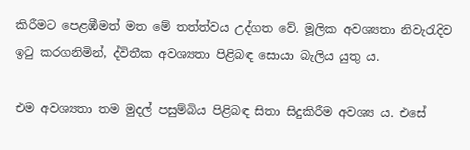කිරීමට පෙළඹීමත් මත මේ තත්ත්වය උද්ගත වේ. මූලික අවශ්‍යතා නිවැරැදිව ඉටු කරගනිමින්, ද්විතීක අවශ්‍යතා පිළිබඳ සොයා බැලිය යුතු ය.

එම අවශ්‍යතා තම මුදල් පසුම්බිය පිළිබඳ සිතා සිදුකිරීම අවශ්‍ය ය. එසේ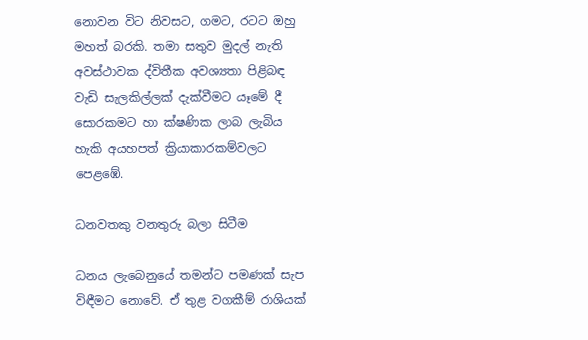නොවන විට නිවසට, ගමට, රටට ඔහු මහත් බරකි. තමා සතුව මුදල් නැති අවස්ථාවක ද්විතීක අවශ්‍යතා පිළිබඳ වැඩි සැලකිල්ලක් දැක්වීමට යෑමේ දී සොරකමට හා ක්ෂණික ලාබ ලැබිය හැකි අයහපත් ක්‍රියාකාරකම්වලට පෙළඹේ.

ධනවතකු වනතුරු බලා සිටීම

ධනය ලැබෙනුයේ තමන්ට පමණක් සැප විඳීමට නොවේ. ඒ තුළ වගකීම් රාශියක්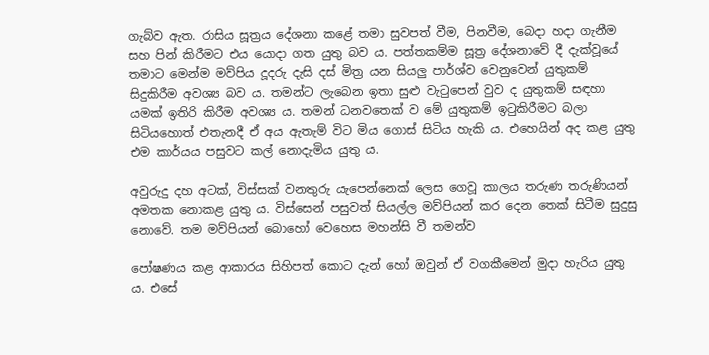ගැබ්ව ඇත. රාසිය සූත්‍රය දේශනා කළේ තමා සුවපත් වීම, පිනවීම, බෙදා හදා ගැනීම සහ පින් කිරීමට එය යොදා ගත යුතු බව ය. පත්තකම්ම සූත්‍ර දේශනාවේ දී දැක්වූයේ තමාට මෙන්ම මව්පිය දූදරු දැසි දස් මිත්‍ර යන සියලු පාර්ශ්ව වෙනුවෙන් යුතුකම් සිදුකිරීම අවශ්‍ය බව ය. තමන්ට ලැබෙන ඉතා සුළු වැටුපෙන් වුව ද යුතුකම් සඳහා යමක් ඉතිරි කිරීම අවශ්‍ය ය. තමන් ධනවතෙක් ව මේ යුතුකම් ඉටුකිරීමට බලා සිටියහොත් එතැනදී ඒ අය ඇතැම් විට මිය ගොස් සිටිය හැකි ය. එහෙයින් අද කළ යුතු එම කාර්යය පසුවට කල් නොදැමිය යුතු ය.

අවුරුදු දහ අටක්, විස්සක් වනතුරු යැපෙන්නෙක් ලෙස ගෙවූ කාලය තරුණ තරුණියන් අමතක නොකළ යුතු ය. විස්සෙන් පසුවත් සියල්ල මව්පියන් කර දෙන තෙක් සිටීම සුදුසු නොවේ. තම මව්පියන් බොහෝ වෙහෙස මහන්සි වී තමන්ව

පෝෂණය කළ ආකාරය සිහිපත් කොට දැන් හෝ ඔවුන් ඒ වගකීමෙන් මුදා හැරිය යුතු ය. එසේ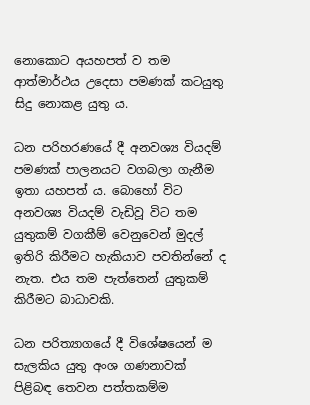නොකොට අයහපත් ව තම ආත්මාර්ථය උදෙසා පමණක් කටයුතු සිදු නොකළ යුතු ය.

ධන පරිහරණයේ දී අනවශ්‍ය වියදම් පමණක් පාලනයට වගබලා ගැනීම ඉතා යහපත් ය. බොහෝ විට අනවශ්‍ය වියදම් වැඩිවූ විට තම යුතුකම් වගකීම් වෙනුවෙන් මුදල් ඉතිරි කිරීමට හැකියාව පවතින්නේ ද නැත. එය තම පැත්තෙන් යුතුකම් කිරීමට බාධාවකි.

ධන පරිත්‍යාගයේ දී විශේෂයෙන් ම සැලකිය යුතු අංශ ගණනාවක් පිළිබඳ තෙවන පත්තකම්ම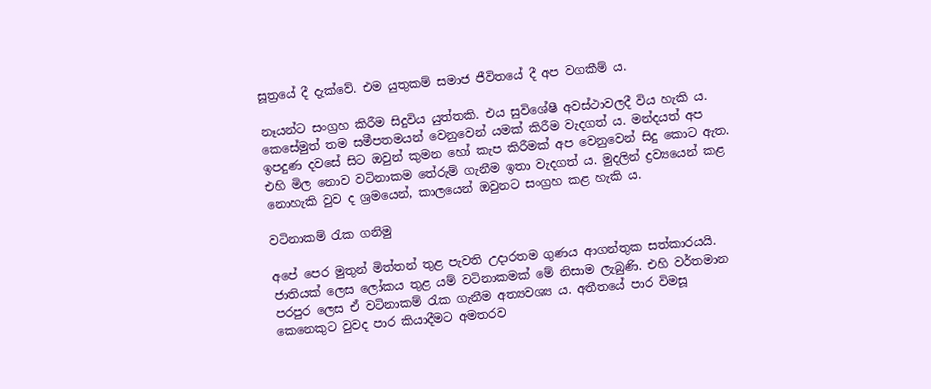සූත්‍රයේ දී දැක්වේ. එම යුතුකම් සමාජ ජීවිතයේ දී අප වගකීම් ය.

නෑයන්ට සංග්‍රහ කිරීම සිදුවිය යුත්තකි. එය සුවිශේෂී අවස්ථාවලදී විය හැකි ය. කෙසේමුත් තම සමීපතමයන් වෙනුවෙන් යමක් කිරීම වැදගත් ය. මන්දයත් අප ඉපදුණ දවසේ සිට ඔවුන් කුමන හෝ කැප කිරීමක් අප වෙනුවෙන් සිදු කොට ඇත. එහි මිල නොව වටිනාකම තේරුම් ගැනීම ඉතා වැදගත් ය. මුදලින් ද්‍රව්‍යයෙන් කළ නොහැකි වුව ද ශ්‍රමයෙන්, කාලයෙන් ඔවුනට සංග්‍රහ කළ හැකි ය.

වටිනාකම් රැක ගනිමු

අපේ පෙර මුතුන් මිත්තන් තුළ පැවති උදාරතම ගුණය ආගන්තුක සත්කාරයයි. ජාතියක් ලෙස ලෝකය තුළ යම් වටිනාකමක් මේ නිසාම ලැබුණි. එහි වර්තමාන පරපුර ලෙස ඒ වටිනාකම් රැක ගැනීම අත්‍යවශ්‍ය ය. අතීතයේ පාර විමසූ කෙනෙකුට වුවද පාර කියාදීමට අමතරව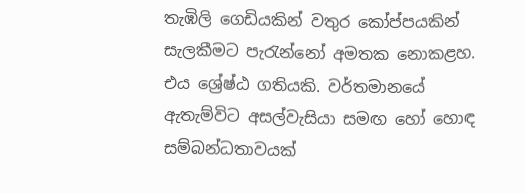තැඹිලි ගෙඩියකින් වතුර කෝප්පයකින් සැලකීමට පැරැන්නෝ අමතක නොකළහ. එය ශ්‍රේෂ්ඨ ගතියකි. වර්තමානයේ ඇතැම්විට අසල්වැසියා සමඟ හෝ හොඳ සම්බන්ධතාවයක්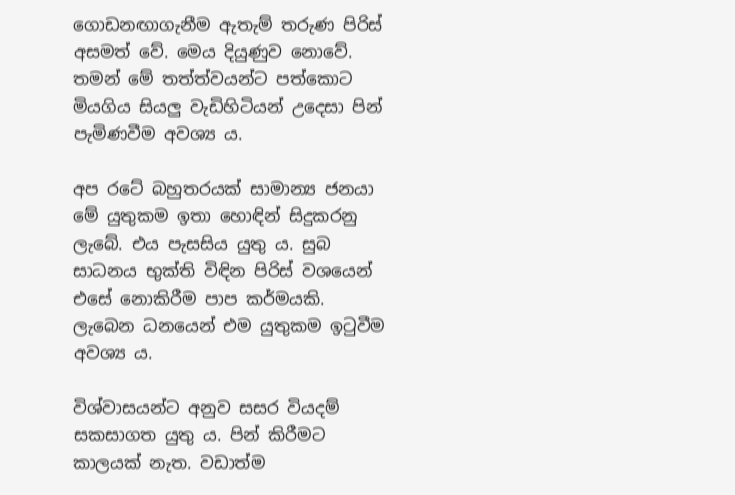ගොඩනඟාගැනීම ඇතැම් තරුණ පිරිස් අසමත් වේ. මෙය දියුණුව නොවේ. තමන් මේ තත්ත්වයන්ට පත්කොට මියගිය සියලු වැඩිහිටියන් උදෙසා පින් පැමිණවීම අවශ්‍ය ය.

අප රටේ බහුතරයක් සාමාන්‍ය ජනයා මේ යුතුකම ඉතා හොඳින් සිදුකරනු ලැබේ. එය පැසසිය යුතු ය. සුබ සාධනය භුක්ති විඳින පිරිස් වශයෙන් එසේ නොකිරීම පාප කර්මයකි. ලැබෙන ධනයෙන් එම යුතුකම ඉටුවීම අවශ්‍ය ය.

විශ්වාසයන්ට අනුව සසර වියදම් සකසාගත යුතු ය. පින් කිරීමට කාලයක් නැත. වඩාත්ම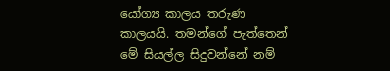යෝග්‍ය කාලය තරුණ කාලයයි. තමන්ගේ පැත්තෙන් මේ සියල්ල සිදුවන්නේ නම්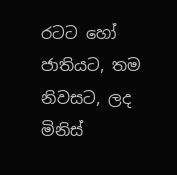රටට හෝ ජාතියට, තම නිවසට, ලද මිනිස්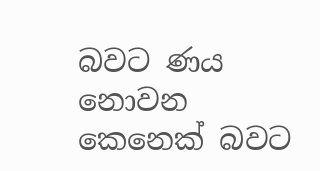බවට ණය නොවන කෙනෙක් බවට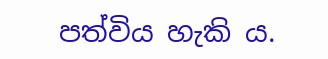පත්විය හැකි ය.